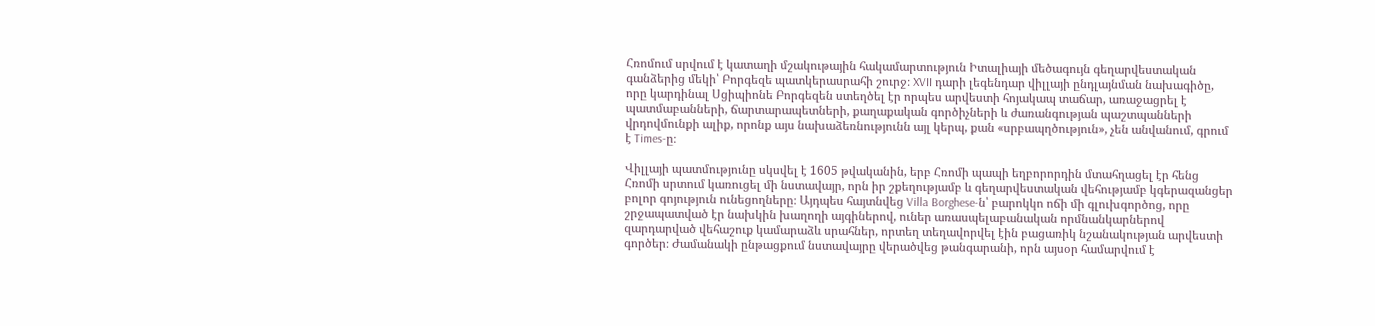Հռոմում սրվում է կատաղի մշակութային հակամարտություն Իտալիայի մեծագույն գեղարվեստական գանձերից մեկի՝ Բորգեզե պատկերասրահի շուրջ։ XVII դարի լեգենդար վիլլայի ընդլայնման նախագիծը, որը կարդինալ Սցիպիոնե Բորգեզեն ստեղծել էր որպես արվեստի հոյակապ տաճար, առաջացրել է պատմաբանների, ճարտարապետների, քաղաքական գործիչների և ժառանգության պաշտպանների վրդովմունքի ալիք, որոնք այս նախաձեռնությունն այլ կերպ, քան «սրբապղծություն», չեն անվանում, գրում է Times-ը։

Վիլլայի պատմությունը սկսվել է 1605 թվականին, երբ Հռոմի պապի եղբորորդին մտահղացել էր հենց Հռոմի սրտում կառուցել մի նստավայր, որն իր շքեղությամբ և գեղարվեստական վեհությամբ կգերազանցեր բոլոր գոյություն ունեցողները։ Այդպես հայտնվեց Villa Borghese-ն՝ բարոկկո ոճի մի գլուխգործոց, որը շրջապատված էր նախկին խաղողի այգիներով, ուներ առասպելաբանական որմնանկարներով զարդարված վեհաշուք կամարաձև սրահներ, որտեղ տեղավորվել էին բացառիկ նշանակության արվեստի գործեր։ Ժամանակի ընթացքում նստավայրը վերածվեց թանգարանի, որն այսօր համարվում է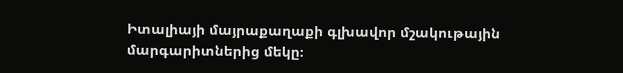Իտալիայի մայրաքաղաքի գլխավոր մշակութային մարգարիտներից մեկը։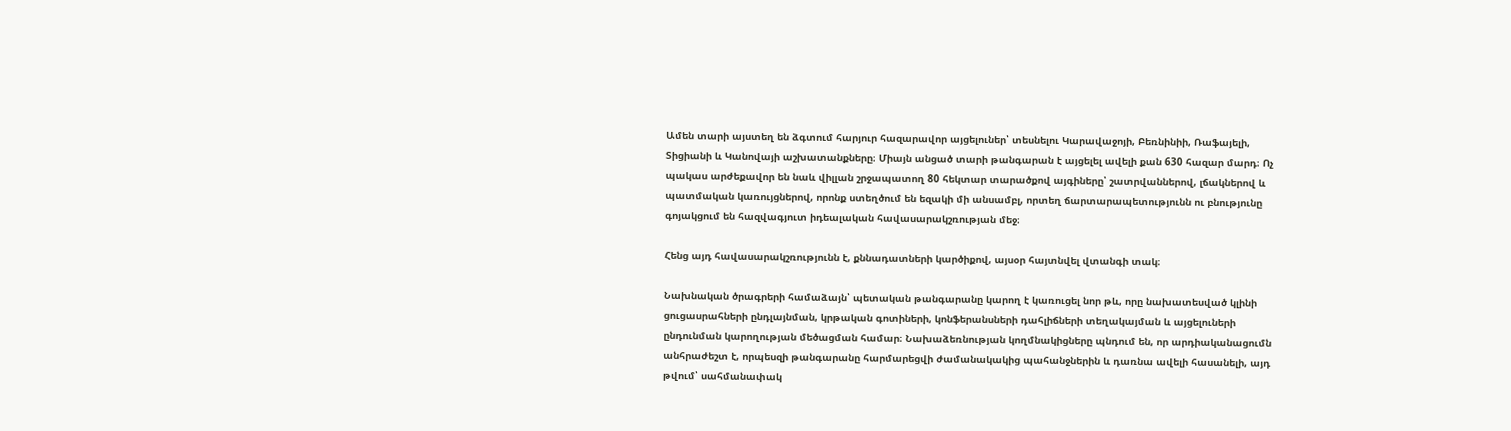Ամեն տարի այստեղ են ձգտում հարյուր հազարավոր այցելուներ՝ տեսնելու Կարավաջոյի, Բեռնինիի, Ռաֆայելի, Տիցիանի և Կանովայի աշխատանքները։ Միայն անցած տարի թանգարան է այցելել ավելի քան 630 հազար մարդ։ Ոչ պակաս արժեքավոր են նաև վիլլան շրջապատող 80 հեկտար տարածքով այգիները՝ շատրվաններով, լճակներով և պատմական կառույցներով, որոնք ստեղծում են եզակի մի անսամբլ, որտեղ ճարտարապետությունն ու բնությունը գոյակցում են հազվագյուտ իդեալական հավասարակշռության մեջ։

Հենց այդ հավասարակշռությունն է, քննադատների կարծիքով, այսօր հայտնվել վտանգի տակ։

Նախնական ծրագրերի համաձայն՝ պետական թանգարանը կարող է կառուցել նոր թև, որը նախատեսված կլինի ցուցասրահների ընդլայնման, կրթական գոտիների, կոնֆերանսների դահլիճների տեղակայման և այցելուների ընդունման կարողության մեծացման համար։ Նախաձեռնության կողմնակիցները պնդում են, որ արդիականացումն անհրաժեշտ է, որպեսզի թանգարանը հարմարեցվի ժամանակակից պահանջներին և դառնա ավելի հասանելի, այդ թվում՝ սահմանափակ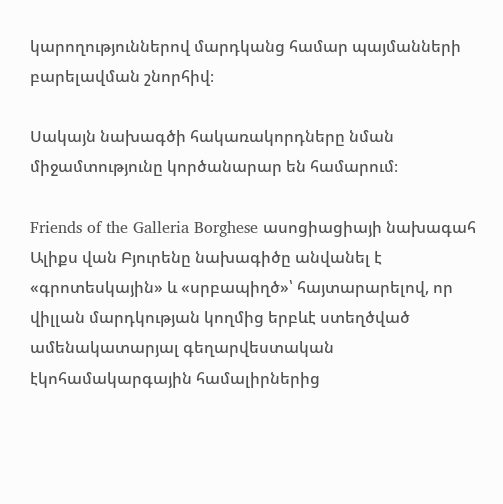կարողություններով մարդկանց համար պայմանների բարելավման շնորհիվ։

Սակայն նախագծի հակառակորդները նման միջամտությունը կործանարար են համարում։

Friends of the Galleria Borghese ասոցիացիայի նախագահ Ալիքս վան Բյուրենը նախագիծը անվանել է «գրոտեսկային» և «սրբապիղծ»՝ հայտարարելով, որ վիլլան մարդկության կողմից երբևէ ստեղծված ամենակատարյալ գեղարվեստական էկոհամակարգային համալիրներից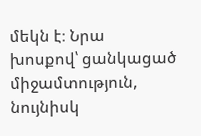մեկն է։ Նրա խոսքով՝ ցանկացած միջամտություն, նույնիսկ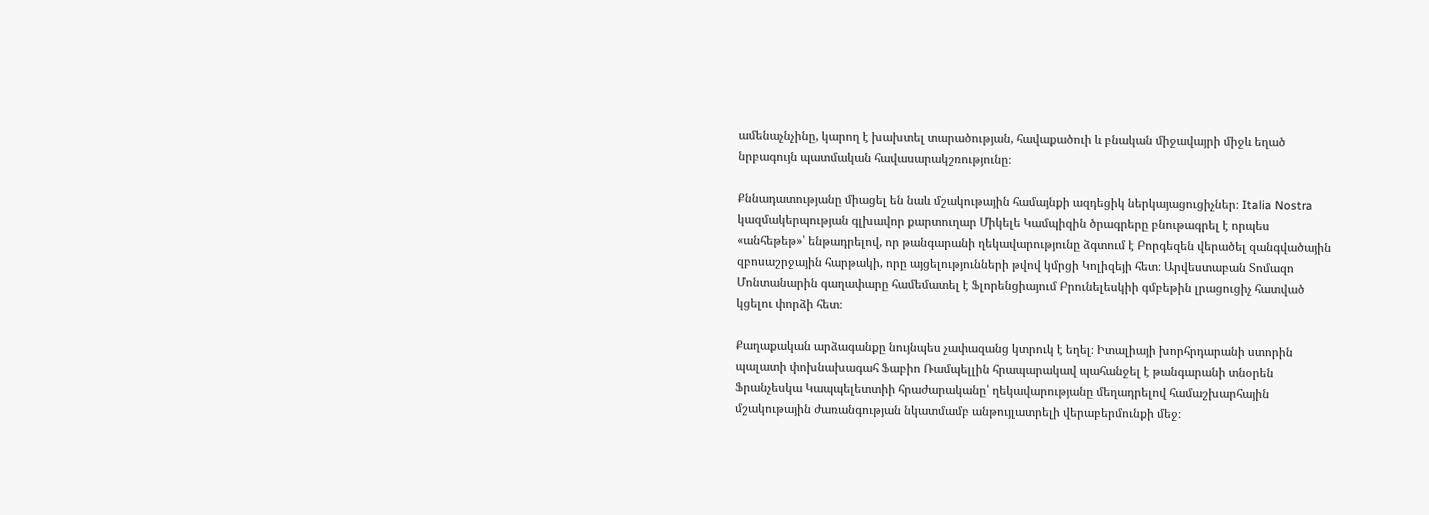ամենաչնչինը, կարող է խախտել տարածության, հավաքածուի և բնական միջավայրի միջև եղած նրբագույն պատմական հավասարակշռությունը։

Քննադատությանը միացել են նաև մշակութային համայնքի ազդեցիկ ներկայացուցիչներ։ Italia Nostra կազմակերպության գլխավոր քարտուղար Միկելե Կամպիզին ծրագրերը բնութագրել է որպես «անհեթեթ»՝ ենթադրելով, որ թանգարանի ղեկավարությունը ձգտում է Բորգեզեն վերածել զանգվածային զբոսաշրջային հարթակի, որը այցելությունների թվով կմրցի Կոլիզեյի հետ։ Արվեստաբան Տոմազո Մոնտանարին գաղափարը համեմատել է Ֆլորենցիայում Բրունելեսկիի գմբեթին լրացուցիչ հատված կցելու փորձի հետ։

Քաղաքական արձագանքը նույնպես չափազանց կտրուկ է եղել։ Իտալիայի խորհրդարանի ստորին պալատի փոխնախագահ Ֆաբիո Ռամպելլին հրապարակավ պահանջել է թանգարանի տնօրեն Ֆրանչեսկա Կապպելետտիի հրաժարականը՝ ղեկավարությանը մեղադրելով համաշխարհային մշակութային ժառանգության նկատմամբ անթույլատրելի վերաբերմունքի մեջ։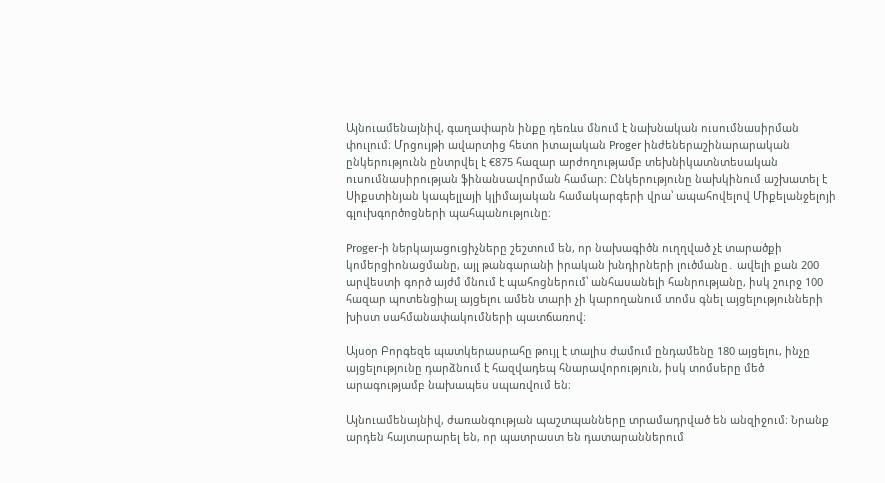Այնուամենայնիվ, գաղափարն ինքը դեռևս մնում է նախնական ուսումնասիրման փուլում։ Մրցույթի ավարտից հետո իտալական Proger ինժեներաշինարարական ընկերությունն ընտրվել է €875 հազար արժողությամբ տեխնիկատնտեսական ուսումնասիրության ֆինանսավորման համար։ Ընկերությունը նախկինում աշխատել է Սիքստինյան կապելլայի կլիմայական համակարգերի վրա՝ ապահովելով Միքելանջելոյի գլուխգործոցների պահպանությունը։

Proger-ի ներկայացուցիչները շեշտում են, որ նախագիծն ուղղված չէ տարածքի կոմերցիոնացմանը, այլ թանգարանի իրական խնդիրների լուծմանը․ ավելի քան 200 արվեստի գործ այժմ մնում է պահոցներում՝ անհասանելի հանրությանը, իսկ շուրջ 100 հազար պոտենցիալ այցելու ամեն տարի չի կարողանում տոմս գնել այցելությունների խիստ սահմանափակումների պատճառով։

Այսօր Բորգեզե պատկերասրահը թույլ է տալիս ժամում ընդամենը 180 այցելու, ինչը այցելությունը դարձնում է հազվադեպ հնարավորություն, իսկ տոմսերը մեծ արագությամբ նախապես սպառվում են։

Այնուամենայնիվ, ժառանգության պաշտպանները տրամադրված են անզիջում։ Նրանք արդեն հայտարարել են, որ պատրաստ են դատարաններում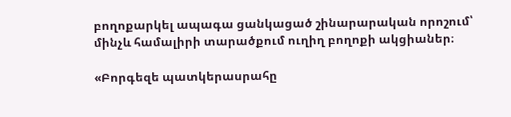բողոքարկել ապագա ցանկացած շինարարական որոշում՝ մինչև համալիրի տարածքում ուղիղ բողոքի ակցիաներ։

«Բորգեզե պատկերասրահը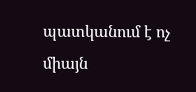պատկանում է ոչ միայն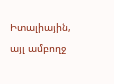Իտալիային, այլ ամբողջ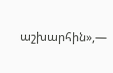աշխարհին»,—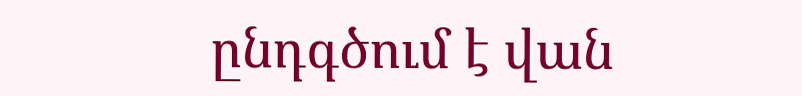ընդգծում է վան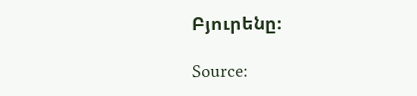Բյուրենը։

Source: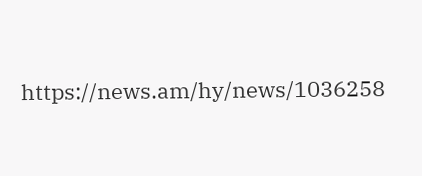https://news.am/hy/news/1036258